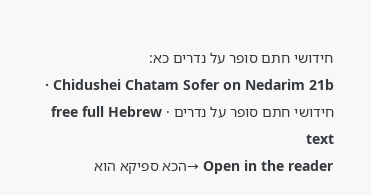חידושי חתם סופר על נדרים כא:
Chidushei Chatam Sofer on Nedarim 21b · חידושי חתם סופר על נדרים · free full Hebrew text
Open in the reader →הכא ספיקא הוא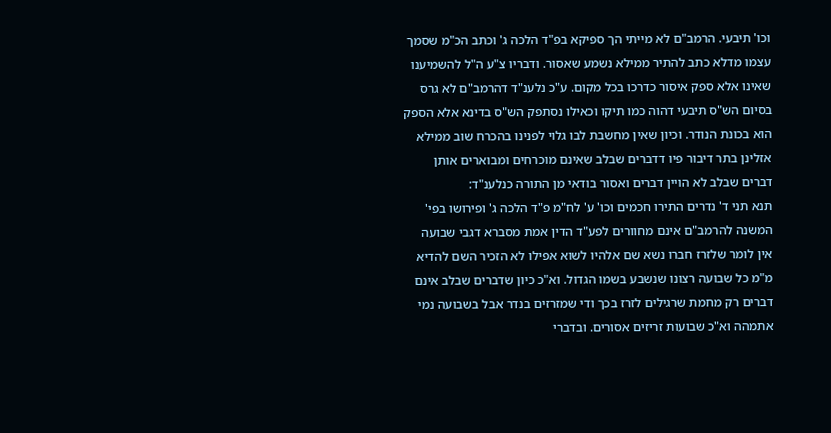וכו' תיבעי. הרמב"ם לא מייתי הך ספיקא בפ"ד הלכה ג' וכתב הכ"מ שסמך עצמו מדלא כתב להתיר ממילא נשמע שאסור. ודבריו צ"ע ה"ל להשמיענו שאינו אלא ספק איסור כדרכו בכל מקום. ע"כ נלענ"ד דהרמב"ם לא גרס בסיום הש"ס תיבעי דהוה כמו תיקו וכאילו נסתפק הש"ס בדינא אלא הספק הוא בכונת הנודר. וכיון שאין מחשבת לבו גלוי לפנינו בהכרח שוב ממילא אזלינן בתר דיבור פיו דדברים שבלב שאינם מוכרחים ומבוארים אותן דברים שבלב לא הויין דברים ואסור בודאי מן התורה כנלענ"ד:
תנא תני ד' נדרים התירו חכמים וכו' ע' לח"מ פ"ד הלכה ג' ופירושו בפי' המשנה להרמב"ם אינם מחוורים לפע"ד הדין אמת מסברא דגבי שבועה אין לומר שלזרז חברו נשא שם אלהיו לשוא אפילו לא הזכיר השם להדיא מ"מ כל שבועה רצונו שנשבע בשמו הגדול. וא"כ כיון שדברים שבלב אינם דברים רק מחמת שרגילים לזרז בכך ודי שמזרזים בנדר אבל בשבועה נמי אתמהה וא"כ שבועות זריזים אסורים. ובדברי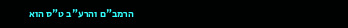הרמב"ם והרע"ב ט"ס הוא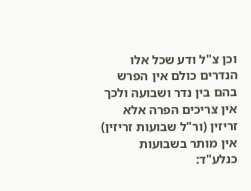וכן צ"ל ודע שכל אלו הנדרים כולם אין הפרש בהם בין נדר ושבועה ולכך אין צריכים הפרה אלא זריזין (ור"ל שבועות זריזין) אין מותר בשבועות כנלע"ד: